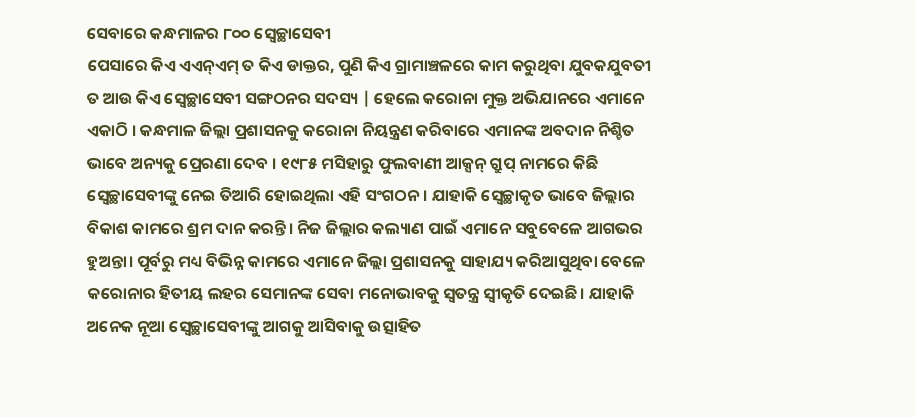ସେବାରେ କନ୍ଧମାଳର ୮୦୦ ସ୍ଵେଚ୍ଛାସେବୀ
ପେସାରେ କିଏ ଏଏନ୍ଏମ୍ ତ କିଏ ଡାକ୍ତର, ପୁଣି କିଏ ଗ୍ରାମାଞ୍ଚଳରେ କାମ କରୁଥିବା ଯୁବକଯୁବତୀ ତ ଆଉ କିଏ ସ୍ୱେଚ୍ଛାସେବୀ ସଙ୍ଗଠନର ସଦସ୍ୟ | ହେଲେ କରୋନା ମୁକ୍ତ ଅଭିଯାନରେ ଏମାନେ ଏକାଠି । କନ୍ଧମାଳ ଜିଲ୍ଲା ପ୍ରଶାସନକୁ କରୋନା ନିୟନ୍ତ୍ରଣ କରିବାରେ ଏମାନଙ୍କ ଅବଦାନ ନିଶ୍ଚିତ ଭାବେ ଅନ୍ୟକୁ ପ୍ରେରଣା ଦେବ । ୧୯୮୫ ମସିହାରୁ ଫୁଲବାଣୀ ଆକ୍ସନ୍ ଗ୍ରୁପ୍ ନାମରେ କିଛି ସ୍ଵେଚ୍ଛାସେବୀଙ୍କୁ ନେଇ ତିଆରି ହୋଇଥିଲା ଏହି ସଂଗଠନ। ଯାହାକି ସ୍ୱେଚ୍ଛାକୃତ ଭାବେ ଜିଲ୍ଲାର ବିକାଶ କାମରେ ଶ୍ରମ ଦାନ କରନ୍ତି। ନିଜ ଜିଲ୍ଲାର କଲ୍ୟାଣ ପାଇଁ ଏମାନେ ସବୁବେଳେ ଆଗଭର ହୁଅନ୍ତା। ପୂର୍ବରୁ ମଧ୍ୟ ବିଭିନ୍ନ କାମରେ ଏମାନେ ଜିଲ୍ଲା ପ୍ରଶାସନକୁ ସାହାଯ୍ୟ କରିଆସୁଥିବା ବେଳେ କରୋନାର ହିତୀୟ ଲହର ସେମାନଙ୍କ ସେବା ମନୋଭାବକୁ ସ୍ଵତନ୍ତ୍ର ସ୍ବୀକୃତି ଦେଇଛି। ଯାହାକି ଅନେକ ନୂଆ ସ୍ଵେଚ୍ଛାସେବୀଙ୍କୁ ଆଗକୁ ଆସିବାକୁ ଉତ୍ସାହିତ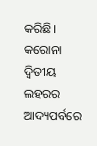କରିଛି।
କରୋନା ଦ୍ଵିତୀୟ ଲହରର ଆଦ୍ୟପର୍ବରେ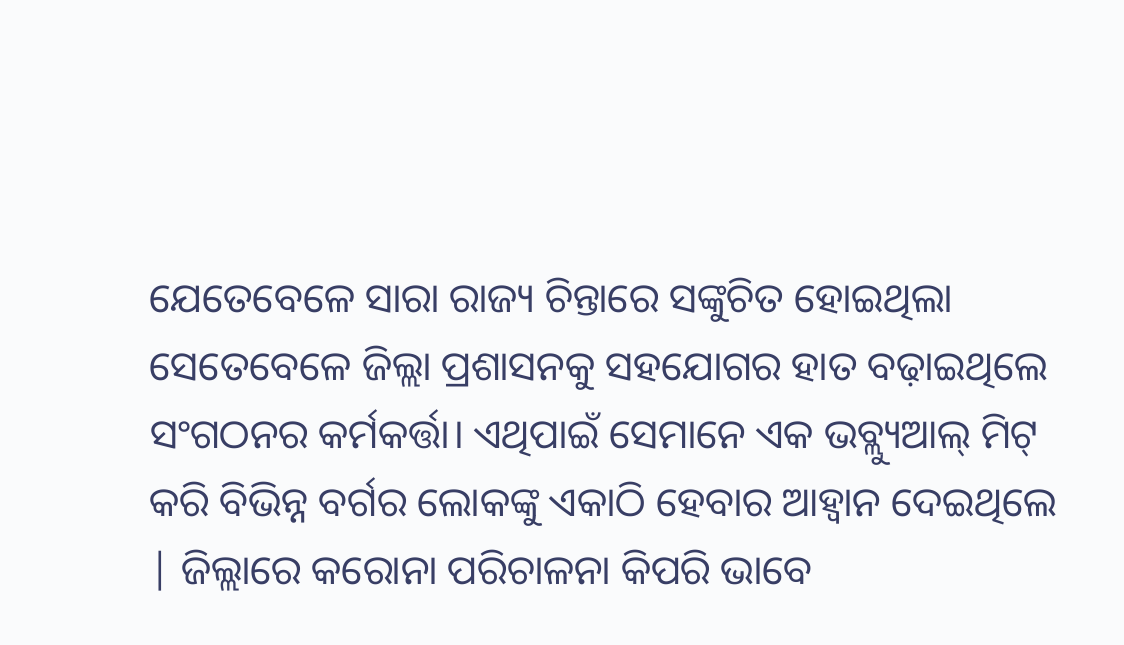ଯେତେବେଳେ ସାରା ରାଜ୍ୟ ଚିନ୍ତାରେ ସଙ୍କୁଚିତ ହୋଇଥିଲା ସେତେବେଳେ ଜିଲ୍ଲା ପ୍ରଶାସନକୁ ସହଯୋଗର ହାତ ବଢ଼ାଇଥିଲେ ସଂଗଠନର କର୍ମକର୍ତ୍ତା। ଏଥିପାଇଁ ସେମାନେ ଏକ ଭବ୍ଲ୍ୟୁଆଲ୍ ମିଟ୍ କରି ବିଭିନ୍ନ ବର୍ଗର ଲୋକଙ୍କୁ ଏକାଠି ହେବାର ଆହ୍ବାନ ଦେଇଥିଲେ | ଜିଲ୍ଲାରେ କରୋନା ପରିଚାଳନା କିପରି ଭାବେ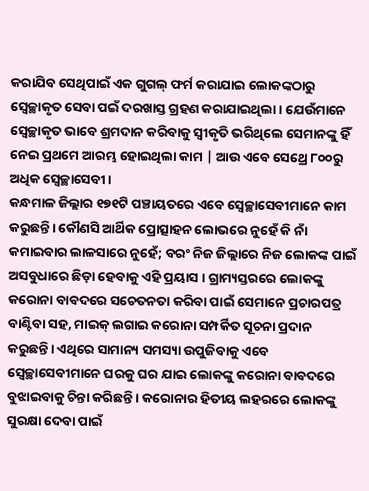କରାଯିବ ସେଥିପାଇଁ ଏକ ଗୁଗଲ୍ ଫର୍ମ କରାଯାଇ ଲୋକଙ୍କଠାରୁ ସ୍ବେଚ୍ଛାକୃତ ସେବା ପଇଁ ଦରଖାସ୍ତ ଗ୍ରହଣ କରାଯାଇଥିଲା । ଯେଉଁମାନେ ସ୍ବେଚ୍ଛାକୃତ ଭାବେ ଶ୍ରମଦାନ କରିବାକୁ ସ୍ବୀକୃତି ଭରିଥିଲେ ସେମାନଙ୍କୁ ହିଁ ନେଇ ପ୍ରଥମେ ଆରମ୍ଭ ହୋଇଥିଲା କାମ | ଆଉ ଏବେ ସେଥ୍ରେ ୮୦୦ରୁ ଅଧିକ ସ୍ୱେଚ୍ଛାସେବୀ।
କନ୍ଧମାଳ ଜିଲ୍ଲାର ୧୭୧ଟି ପଞ୍ଚାୟତରେ ଏବେ ସ୍ଵେଚ୍ଛାସେବୀମାନେ କାମ କରୁଛନ୍ତି। କୌଣସି ଆର୍ଥିକ ପ୍ରୋତ୍ସାହନ ଲୋଭରେ ନୁହେଁ କି ନାଁ କମାଇବାର ଲାଳସାରେ ନୁହେଁ; ବରଂ ନିଜ ଜିଲ୍ଲାରେ ନିଜ ଲୋକଙ୍କ ପାଇଁ ଅସବୁଧାରେ ଛିଡ଼ା ହେବାକୁ ଏହି ପ୍ରୟାସ । ଗ୍ରାମ୍ୟସ୍ତରରେ ଲୋକଙ୍କୁ କରୋନା ବାବଦରେ ସଚେତନତା କରିବା ପାଇଁ ସେମାନେ ପ୍ରଚାରପତ୍ର ବାଣ୍ଟିବା ସହ, ମାଇକ୍ ଲଗାଇ କରୋନା ସମ୍ପର୍କିତ ସୂଚନା ପ୍ରଦାନ କରୁଛନ୍ତି। ଏଥିରେ ସାମାନ୍ୟ ସମସ୍ୟା ଉପୁଜିବାକୁ ଏବେ ସ୍ଵେଚ୍ଛାସେବୀମାନେ ଘରକୁ ଘର ଯାଇ ଲୋକଙ୍କୁ କରୋନା ବାବଦରେ ବୁଝାଇବାକୁ ଚିନ୍ତା କରିଛନ୍ତି । କରୋନାର ହିତୀୟ ଲହରରେ ଲୋକଙ୍କୁ ସୁରକ୍ଷା ଦେବା ପାଇଁ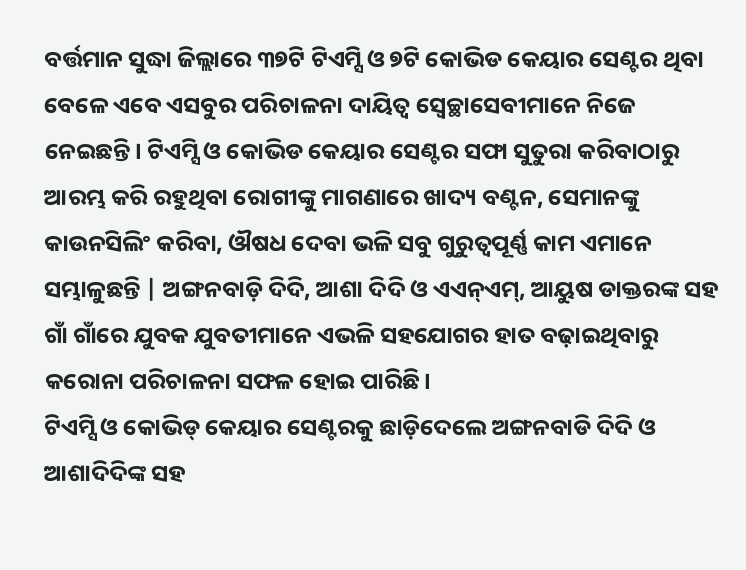ବର୍ତ୍ତମାନ ସୁଦ୍ଧା ଜିଲ୍ଲାରେ ୩୭ଟି ଟିଏମ୍ସି ଓ ୭ଟି କୋଭିଡ କେୟାର ସେଣ୍ଟର ଥିବା ବେଳେ ଏବେ ଏସବୁର ପରିଚାଳନା ଦାୟିତ୍ବ ସ୍ଵେଚ୍ଛାସେବୀମାନେ ନିଜେ ନେଇଛନ୍ତି। ଟିଏମ୍ସି ଓ କୋଭିଡ କେୟାର ସେଣ୍ଟର ସଫା ସୁତୁରା କରିବାଠାରୁ ଆରମ୍ଭ କରି ରହୁଥିବା ରୋଗୀଙ୍କୁ ମାଗଣାରେ ଖାଦ୍ୟ ବଣ୍ଟନ, ସେମାନଙ୍କୁ କାଉନସିଲିଂ କରିବା, ଔଷଧ ଦେବା ଭଳି ସବୁ ଗୁରୁତ୍ବପୂର୍ଣ୍ଣ କାମ ଏମାନେ ସମ୍ଭାଳୁଛନ୍ତି | ଅଙ୍ଗନବାଡ଼ି ଦିଦି, ଆଶା ଦିଦି ଓ ଏଏନ୍ଏମ୍, ଆୟୁଷ ଡାକ୍ତରଙ୍କ ସହ ଗାଁ ଗାଁରେ ଯୁବକ ଯୁବତୀମାନେ ଏଭଳି ସହଯୋଗର ହାତ ବଢ଼ାଇଥିବାରୁ କରୋନା ପରିଚାଳନା ସଫଳ ହୋଇ ପାରିଛି।
ଟିଏମ୍ସି ଓ କୋଭିଡ୍ କେୟାର ସେଣ୍ଟରକୁ ଛାଡ଼ିଦେଲେ ଅଙ୍ଗନବାଡି ଦିଦି ଓ ଆଶାଦିଦିଙ୍କ ସହ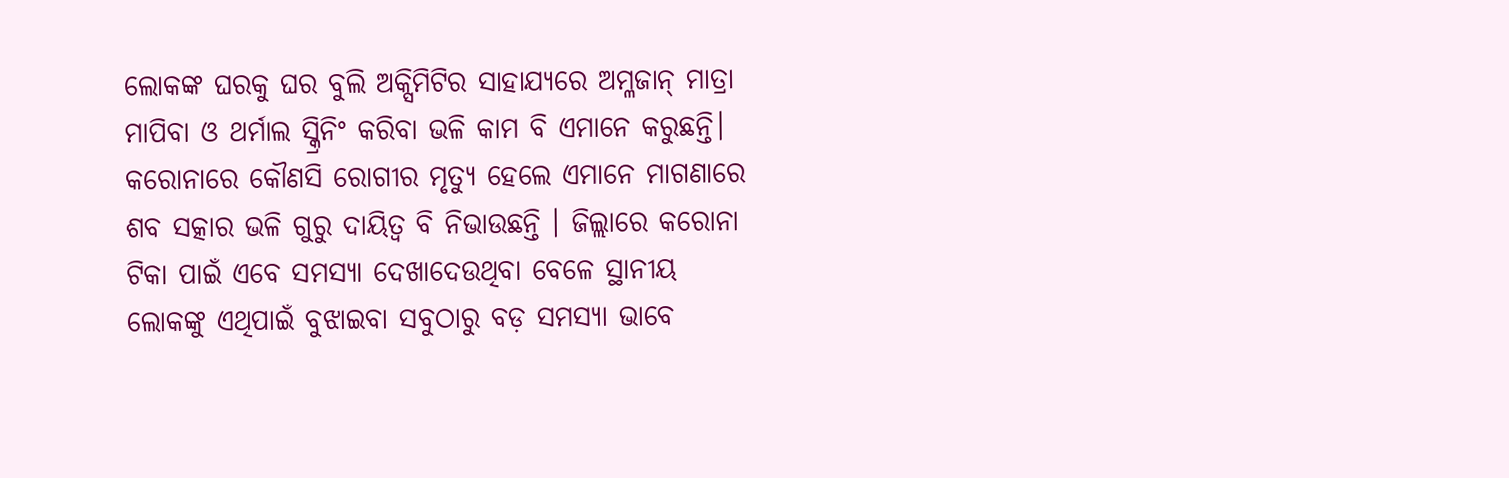ଲୋକଙ୍କ ଘରକୁ ଘର ବୁଲି ଅକ୍ସିମିଟିର ସାହାଯ୍ୟରେ ଅମ୍ଳଜାନ୍ ମାତ୍ରା ମାପିବା ଓ ଥର୍ମାଲ ସ୍କ୍ରିନିଂ କରିବା ଭଳି କାମ ବି ଏମାନେ କରୁଛନ୍ତି। କରୋନାରେ କୌଣସି ରୋଗୀର ମୃତ୍ୟୁ ହେଲେ ଏମାନେ ମାଗଣାରେ ଶବ ସତ୍କାର ଭଳି ଗୁରୁ ଦାୟିତ୍ୱ ବି ନିଭାଉଛନ୍ତି । ଜିଲ୍ଲାରେ କରୋନା ଟିକା ପାଇଁ ଏବେ ସମସ୍ୟା ଦେଖାଦେଉଥିବା ବେଳେ ସ୍ଥାନୀୟ ଲୋକଙ୍କୁ ଏଥିପାଇଁ ବୁଝାଇବା ସବୁଠାରୁ ବଡ଼ ସମସ୍ୟା ଭାବେ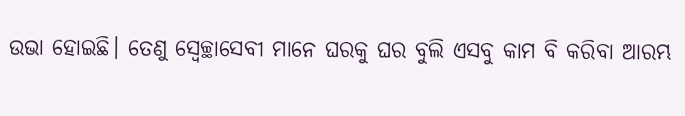ଉଭା ହୋଇଛି। ତେଣୁ ସ୍ଵେଚ୍ଛାସେବୀ ମାନେ ଘରକୁ ଘର ବୁଲି ଏସବୁ କାମ ବି କରିବା ଆରମ୍ଭ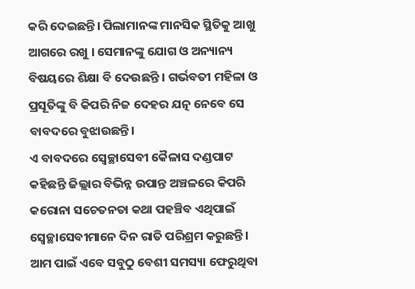କରି ଦେଇଛନ୍ତି। ପିଲାମାନଙ୍କ ମାନସିକ ସ୍ଥିତିକୁ ଆଖୁ ଆଗରେ ରଖୁ । ସେମାନଙ୍କୁ ଯୋଗ ଓ ଅନ୍ୟାନ୍ୟ ବିଷୟରେ ଶିକ୍ଷା ବି ଦେଉଛନ୍ତି । ଗର୍ଭବତୀ ମହିଳା ଓ ପ୍ରସୂତିଙ୍କୁ ବି କିପରି ନିଜ ଦେହର ଯତ୍ନ ନେବେ ସେ ବାବଦରେ ବୁଝାଉଛନ୍ତି।
ଏ ବାବଦରେ ସ୍ଵେଚ୍ଛାସେବୀ କୈଳାସ ଦଣ୍ଡପାଟ କହିଛନ୍ତି ଜିଲ୍ଲାର ବିଭିନ୍ନ ଉପାନ୍ତ ଅଞ୍ଚଳରେ କିପରି କରୋନା ସଚେତନତା କଥା ପହଞ୍ଚିବ ଏଥିପାଇଁ ସ୍ବେଚ୍ଛାସେବୀମାନେ ଦିନ ରାତି ପରିଶ୍ରମ କରୁଛନ୍ତି। ଆମ ପାଇଁ ଏବେ ସବୁଠୁ ବେଶୀ ସମସ୍ୟା ଫେରୁଥିବା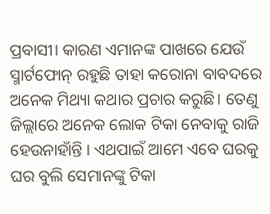ପ୍ରବାସୀ। କାରଣ ଏମାନଙ୍କ ପାଖରେ ଯେଉଁ ସ୍ମାର୍ଟଫୋନ୍ ରହୁଛି ତାହା କରୋନା ବାବଦରେ ଅନେକ ମିଥ୍ୟା କଥାର ପ୍ରଚାର କରୁଛି। ତେଣୁ ଜିଲ୍ଲାରେ ଅନେକ ଲୋକ ଟିକା ନେବାକୁ ରାଜି ହେଉନାହାଁନ୍ତି । ଏଥପାଇଁ ଆମେ ଏବେ ଘରକୁ ଘର ବୁଲି ସେମାନଙ୍କୁ ଟିକା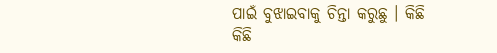ପାଇଁ ବୁଝାଇବାକୁ ଚିନ୍ତା କରୁଛୁ । କିଛି କିଛି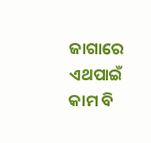ଜାଗାରେ ଏଥପାଇଁ କାମ ବି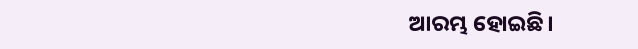ଆରମ୍ଭ ହୋଇଛି।